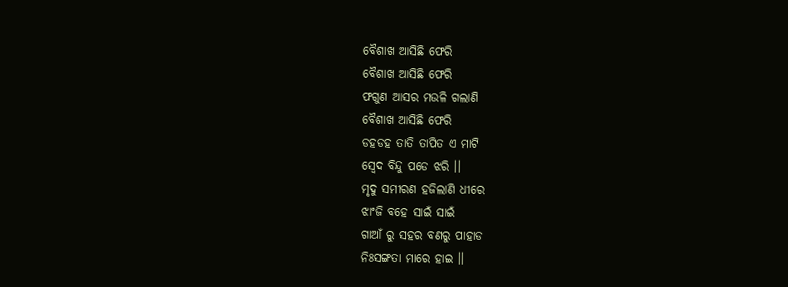ବୈଶାଖ ଆସିଛି ଫେରି
ବୈଶାଖ ଆସିଛି ଫେରି
ଫଗୁଣ ଆସର ମଉଳି ଗଲାଣି
ବୈଶାଖ ଆସିଛି ଫେରି
ଡହଡହ ତାତି ତାପିତ ଏ ମାଟି
ସ୍ବେଦ ବିନ୍ଦୁ ପଡେ ଝରି ।।
ମୃଦୁ ସମୀରଣ ହଜିଲାଣି ଧୀରେ
ଝାଂଜି ବହେ ସାଇଁ ସାଇଁ
ଗାଆଁ ରୁ ସହର ବଣରୁ ପାହାଡ
ନିଃସଙ୍ଗତା ମାରେ ହାଇ ।।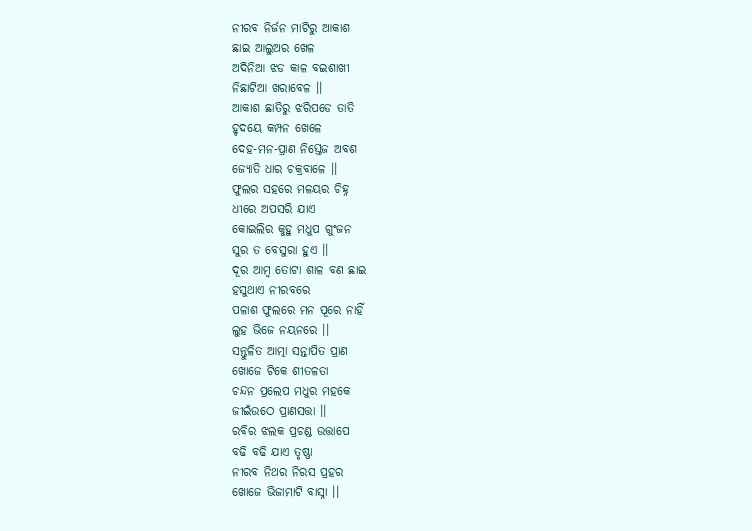ନୀରବ ନିର୍ଜନ ମାଟିରୁ ଆକାଶ
ଛାଇ ଆଲୁଅର ଖେଳ
ଅଦିନିଆ ଝଡ କାଳ ବଇଶାଖୀ
ନିଛାଟିଆ ଖରାବେଳ ।।
ଆକାଶ ଛାତିରୁ ଝରିପଡେ ତାତି
ହୃଦୟେ କମ୍ପନ ଖେଳେ
ଦେହ-ମନ-ପ୍ରାଣ ନିସ୍ତେଜ ଅବଶ
ଜ୍ୟୋତି ଧାର ଚକ୍ରବାଳେ ।।
ଫୁଲର ସହରେ ମଳୟର ଚିହ୍ନ
ଧୀରେ ଅପସରି ଯାଏ
କୋଇଲିର କୁହୁ ମଧୁପ ଗୁଂଜନ
ସୁର ତ ବେସୁରା ହୁଏ ।।
ଦୂର ଆମ୍ବ ତୋଟା ଶାଳ ବଣ ଛାଇ
ହସୁଥାଏ ନୀରବରେ
ପଳାଶ ଫୁଲରେ ମନ ପୂରେ ନାହିଁ
ଲୁହ ଭିଜେ ନୟନରେ ।।
ସନ୍ତୁଳିତ ଆତ୍ମା ସନ୍ତାପିତ ପ୍ରାଣ
ଖୋଜେ ଟିକେ ଶୀତଳତା
ଚନ୍ଦନ ପ୍ରଲେପ ମଧୁର ମହକେ
ଜୀଇଁଉଠେ ପ୍ରାଣସତ୍ତା ।।
ରବିର ଝଲକ ପ୍ରଚଣ୍ଡ ଉତ୍ତାପେ
ବଢି ବଢି ଯାଏ ତୃଷ୍ଣା
ନୀରବ ନିଥର ନିରସ ପ୍ରହର
ଖୋଜେ ଭିଜାମାଟି ବାସ୍ନା ।।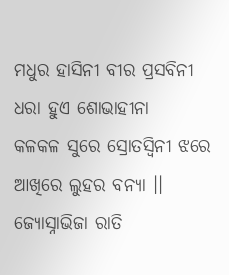ମଧୁର ହାସିନୀ ବୀର ପ୍ରସବିନୀ
ଧରା ହୁଏ ଶୋଭାହୀନା
କଳକଳ ସୁରେ ସ୍ରୋତସ୍ବିନୀ ଝରେ
ଆଖିରେ ଲୁହର ବନ୍ୟା ।।
ଜ୍ୟୋସ୍ନାଭିଜା ରାତି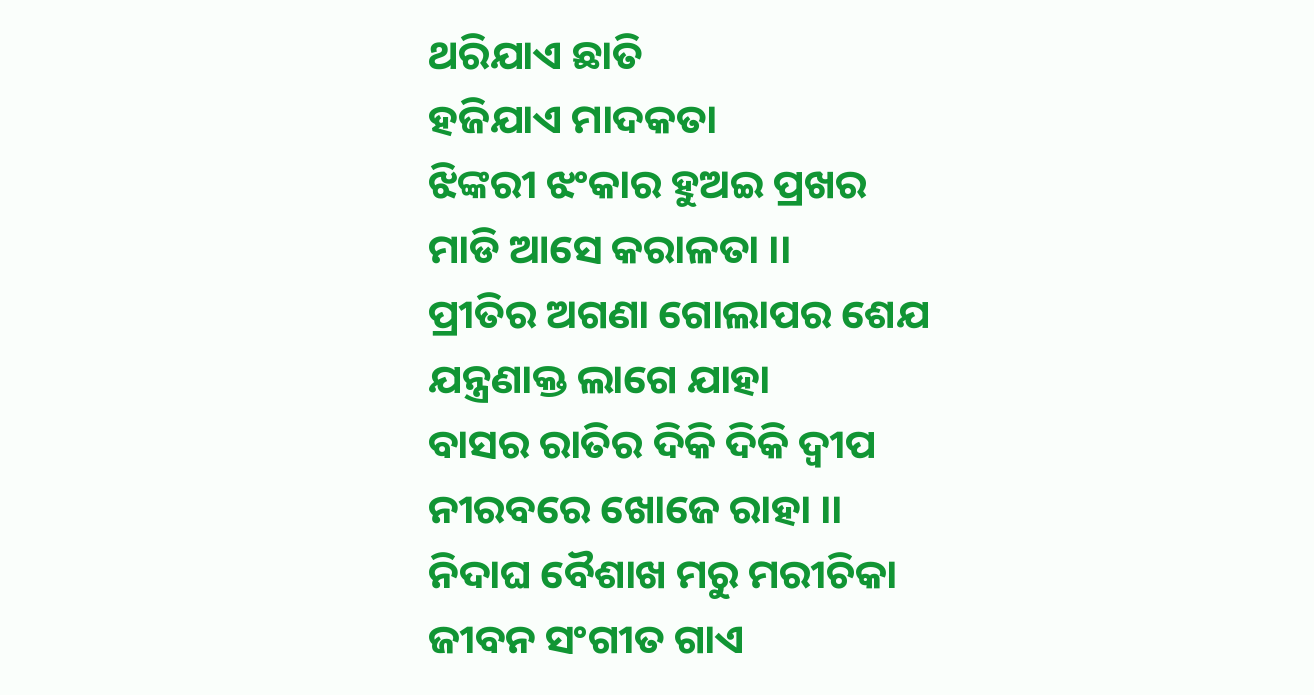ଥରିଯାଏ ଛାତି
ହଜିଯାଏ ମାଦକତା
ଝିଙ୍କରୀ ଝଂକାର ହୁଅଇ ପ୍ରଖର
ମାଡି ଆସେ କରାଳତା ।।
ପ୍ରୀତିର ଅଗଣା ଗୋଲାପର ଶେଯ
ଯନ୍ତ୍ରଣାକ୍ତ ଲାଗେ ଯାହା
ବାସର ରାତିର ଦିକି ଦିକି ଦ୍ବୀପ
ନୀରବରେ ଖୋଜେ ରାହା ।।
ନିଦାଘ ବୈଶାଖ ମରୁ ମରୀଚିକା
ଜୀବନ ସଂଗୀତ ଗାଏ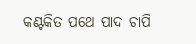କଣ୍ଟକିତ ପଥେ ପାଦ ଚାପି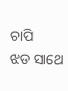ଚାପି
ଝଡ ସାଥେ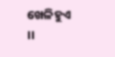ଖେଳିହୁଏ ।।